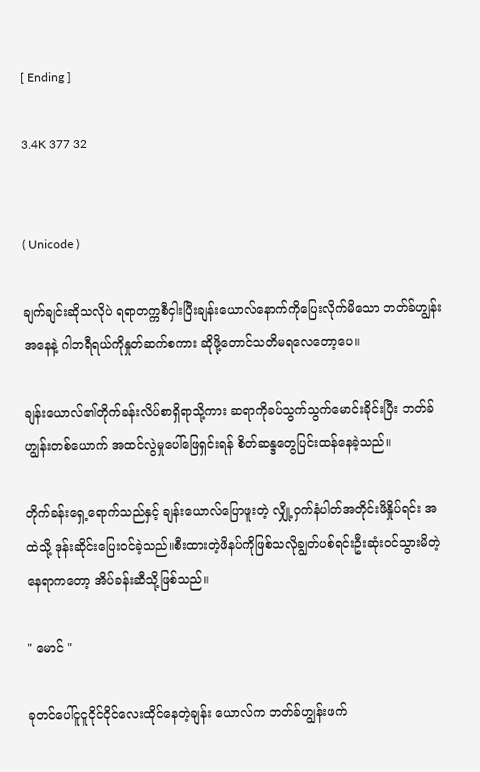[ Ending ]

3.4K 377 32


( Unicode )

ချက်ချင်းဆိုသလိုပဲ ရရာတက္ကစီငှါးပြီးချန်းယောလ်နောက်ကိုပြေးလိုက်မိသော ဘတ်ခ်ဟျွန်းအနေနဲ့ ဂါဘရီရယ်ကိုနှုတ်ဆက်စကား ဆိုဖို့တောင်သတိမရလေတော့ပေ။

ချန်းယောလ်၏တိုက်ခန်းလိပ်စာရှိရာသို့ကား ဆရာကိုခပ်သွက်သွက်မောင်းခိုင်းပြီး ဘတ်ခ် ဟျွန်းတစ်ယောက် အထင်လွဲမှုပေါ်ဖြေရှင်းရန် စိတ်ဆန္ဒတွေပြင်းထန်နေခဲ့သည်။

တိုက်ခန်းရှေ့ရောက်သည်နှင့် ချန်းယောလ်ပြောဖူးတဲ့ လျှို့ဝှက်နံပါတ်အတိုင်းဖိနှိုပ်ရင်း အထဲသို့ ဒုန်းဆိုင်းပြေးဝင်ခဲ့သည်။စီးထားတဲ့ဖိနပ်ကိုဖြစ်သလိုချွတ်ပစ်ရင်းဦးဆုံးဝင်သွားမိတဲ့နေရာကတော့ အိပ်ခန်းဆီသို့ဖြစ်သည်။

" မောင် "

ခုတင်ပေါ်ငူငူငိုင်ငိုင်လေးထိုင်နေတဲ့ချန်း ယောလ်က ဘတ်ခ်ဟျွန်းဖက်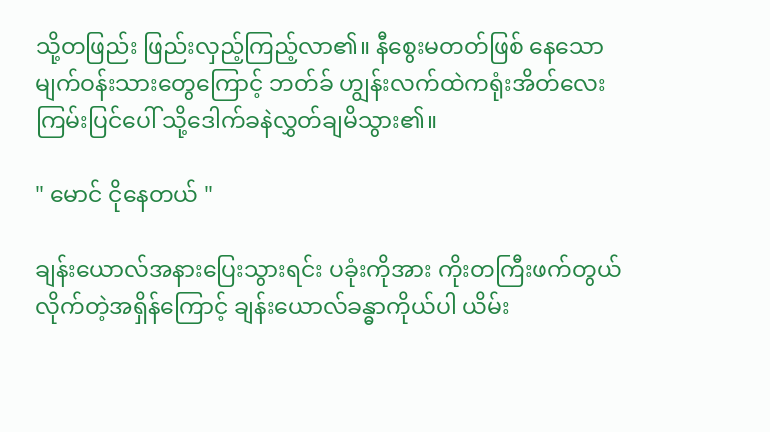သို့တဖြည်း ဖြည်းလှည့်ကြည့်လာ၏။ နီစွေးမတတ်ဖြစ် နေသော မျက်ဝန်းသားတွေကြောင့် ဘတ်ခ် ဟျွန်းလက်ထဲကရုံးအိတ်လေး ကြမ်းပြင်ပေါ် သို့ဒေါက်ခနဲလွှတ်ချမိသွား၏။

" မောင် ငိုနေတယ် "

ချန်းယောလ်အနားပြေးသွားရင်း ပခုံးကိုအား ကိုးတကြီးဖက်တွယ်လိုက်တဲ့အရှိန်ကြောင့် ချန်းယောလ်ခန္ဓာကိုယ်ပါ ယိမ်း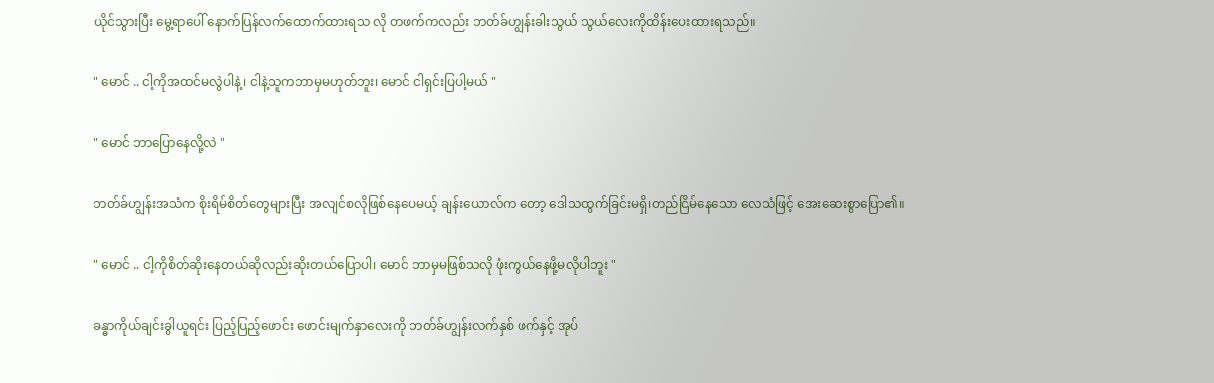ယိုင်သွားပြီး မွေ့ရာပေါ် နောက်ပြန်လက်ထောက်ထားရသ လို တဖက်ကလည်း ဘတ်ခ်ဟျွန်းခါးသွယ် သွယ်လေးကိုထိန်းပေးထားရသည်။

" မောင် .. ငါ့ကိုအထင်မလွဲပါနဲ့၊ ငါနဲ့သူကဘာမှမဟုတ်ဘူး၊ မောင် ငါရှင်းပြပါ့မယ် "

" မောင် ဘာပြောနေလို့လဲ "

ဘတ်ခ်ဟျွန်းအသံက စိုးရိမ်စိတ်တွေများပြီး အလျင်စလိုဖြစ်နေပေမယ့် ချန်းယောလ်က တော့ ဒေါသထွက်ခြင်းမရှိ၊တည်ငြိမ်နေသော လေသံဖြင့် အေးဆေးစွာပြော၏။

" မောင် .. ငါ့ကိုစိတ်ဆိုးနေတယ်ဆိုလည်းဆိုးတယ်ပြောပါ၊ မောင် ဘာမှမဖြစ်သလို ဖုံးကွယ်နေဖို့မလိုပါဘူး "

ခန္ဓာကိုယ်ချင်းခွါယူရင်း ပြည့်ပြည့်ဖောင်း ဖောင်းမျက်နှာလေးကို ဘတ်ခ်ဟျွန်းလက်နှစ် ဖက်နှင့် အုပ်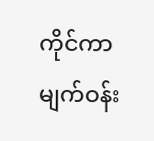ကိုင်ကာ မျက်ဝန်း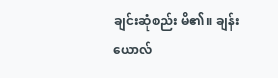ချင်းဆုံစည်း မိ၏။ ချန်းယောလ်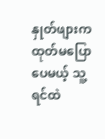နှုတ်ဖျားကထုတ်မပြော ပေမယ့် သူ့ရင်ထဲ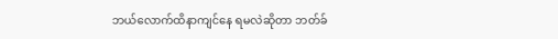ဘယ်လောက်ထိနာကျင်နေ ရမလဲဆိုတာ ဘတ်ခ်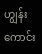ဟျွန်းကောင်း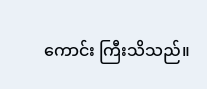ကောင်း ကြီးသိသည်။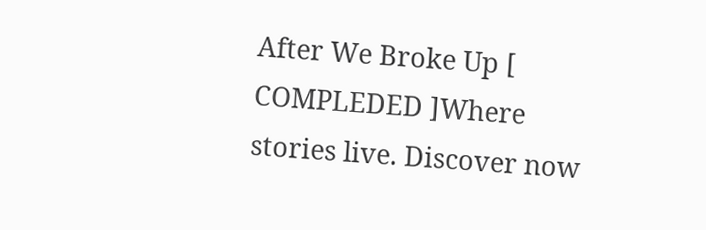After We Broke Up [ COMPLEDED ]Where stories live. Discover now